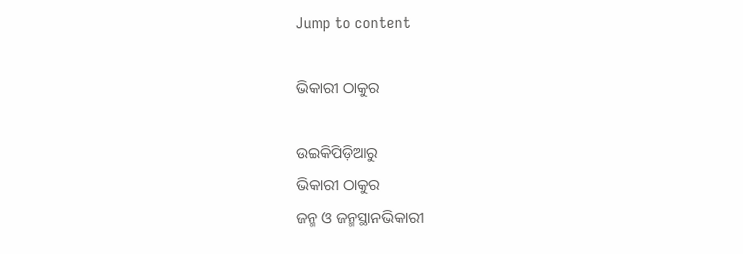Jump to content

ଭିକାରୀ ଠାକୁର

ଉଇକିପିଡ଼ିଆ‌ରୁ
ଭିକାରୀ ଠାକୁର
ଜନ୍ମ ଓ ଜନ୍ମସ୍ଥାନଭିକାରୀ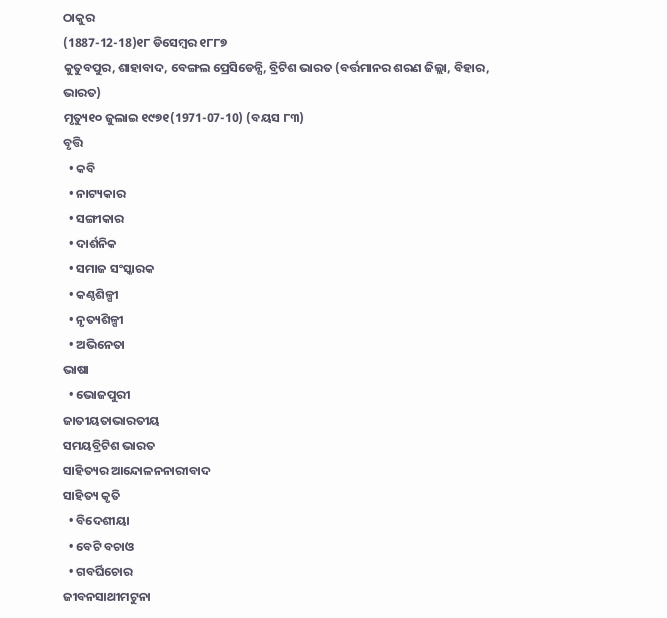ଠାକୁର
(1887-12-18)୧୮ ଡିସେମ୍ବର ୧୮୮୭
କୁତୁବପୁର, ଶାହାବାଦ, ବେଙ୍ଗଲ ପ୍ରେସିଡେନ୍ସି, ବ୍ରିଟିଶ ଭାରତ (ବର୍ତ୍ତମାନର ଶରଣ ଜିଲ୍ଲା, ବିହାର, ଭାରତ)
ମୃତ୍ୟୁ୧୦ ଜୁଲାଇ ୧୯୭୧(1971-07-10) (ବୟସ ୮୩)
ବୃତ୍ତି
  • କବି
  • ନାଟ୍ୟକାର
  • ସଙ୍ଗୀକାର
  • ଦାର୍ଶନିକ
  • ସମାଜ ସଂସ୍କାରକ
  • କଣ୍ଠଶିଳ୍ପୀ
  • ନୃତ୍ୟଶିଳ୍ପୀ
  • ଅଭିନେତା
ଭାଷା
  • ଭୋଜପୁରୀ
ଜାତୀୟତାଭାରତୀୟ
ସମୟବ୍ରିଟିଶ ଭାରତ
ସାହିତ୍ୟର ଆନ୍ଦୋଳନନାରୀବାଦ
ସାହିତ୍ୟ କୃତି
  • ବିଦେଶୀୟା
  • ବେଟି ବଚାଓ
  • ଗବର୍ଘିଚୋର
ଜୀବନସାଥୀମଟୁନା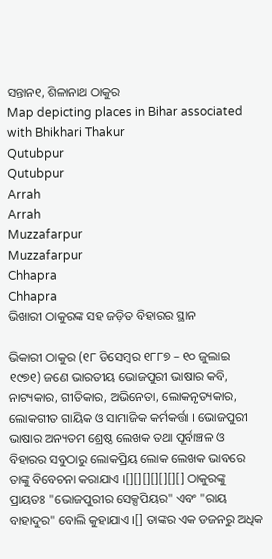ସନ୍ତାନ୧, ଶିଳାନାଥ ଠାକୁର
Map depicting places in Bihar associated with Bhikhari Thakur
Qutubpur
Qutubpur
Arrah
Arrah
Muzzafarpur
Muzzafarpur
Chhapra
Chhapra
ଭିଖାରୀ ଠାକୁରଙ୍କ ସହ ଜଡ଼ିତ ବିହାରର ସ୍ଥାନ

ଭିକାରୀ ଠାକୁର (୧୮ ଡିସେମ୍ବର ୧୮୮୭ – ୧୦ ଜୁଲାଇ ୧୯୭୧) ଜଣେ ଭାରତୀୟ ଭୋଜପୁରୀ ଭାଷାର କବି, ନାଟ୍ୟକାର, ଗୀତିକାର, ଅଭିନେତା, ଲୋକନୃତ୍ୟକାର, ଲୋକଗୀତ ଗାୟିକ ଓ ସାମାଜିକ କର୍ମକର୍ତ୍ତା । ଭୋଜପୁରୀ ଭାଷାର ଅନ୍ୟତମ ଶ୍ରେଷ୍ଠ ଲେଖକ ତଥା ପୂର୍ବାଞ୍ଚଳ ଓ ବିହାରର ସବୁଠାରୁ ଲୋକପ୍ରିୟ ଲୋକ ଲେଖକ ଭାବରେ ତାଙ୍କୁ ବିବେଚନା କରାଯାଏ ।[][][][][][][] ଠାକୁରଙ୍କୁ ପ୍ରାୟତଃ "ଭୋଜପୁରୀର ସେକ୍ସପିୟର" ଏବଂ "ରାୟ ବାହାଦୁର" ବୋଲି କୁହାଯାଏ ।[] ତାଙ୍କର ଏକ ଡଜନରୁ ଅଧିକ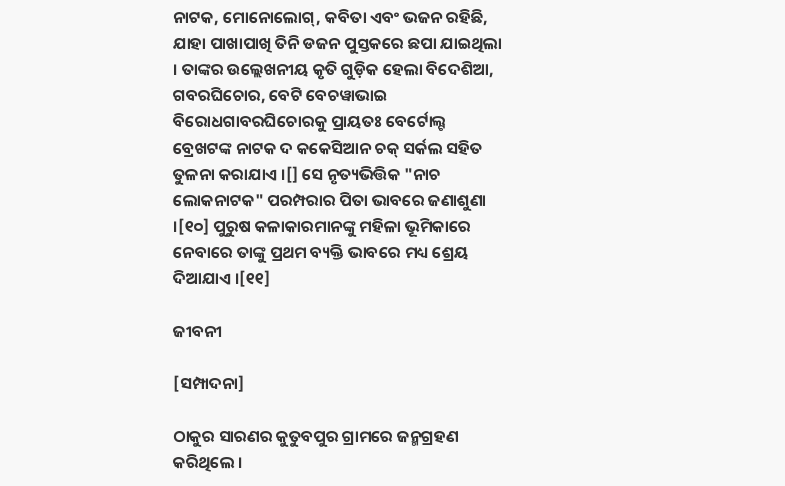ନାଟକ, ମୋନୋଲୋଗ୍, କବିତା ଏବଂ ଭଜନ ରହିଛି, ଯାହା ପାଖାପାଖି ତିନି ଡଜନ ପୁସ୍ତକରେ ଛପା ଯାଇଥିଲା । ତାଙ୍କର ଉଲ୍ଲେଖନୀୟ କୃତି ଗୁଡ଼ିକ ହେଲା ବିଦେଶିଆ, ଗବରଘିଚୋର, ବେଟି ବେଚୱାଭାଇ ବିରୋଧଗାବରଘିଚୋରକୁ ପ୍ରାୟତଃ ବେର୍ଟୋଲ୍ଟ ବ୍ରେଖଟଙ୍କ ନାଟକ ଦ କକେସିଆନ ଚକ୍ ସର୍କଲ ସହିତ ତୁଳନା କରାଯାଏ ।[] ସେ ନୃତ୍ୟଭିତ୍ତିକ "ନାଚ ଲୋକନାଟକ" ପରମ୍ପରାର ପିତା ଭାବରେ ଜଣାଶୁଣା ।[୧୦] ପୁରୁଷ କଳାକାରମାନଙ୍କୁ ମହିଳା ଭୂମିକାରେ ନେବାରେ ତାଙ୍କୁ ପ୍ରଥମ ବ୍ୟକ୍ତି ଭାବରେ ମଧ୍ୟ ଶ୍ରେୟ ଦିଆଯାଏ ।[୧୧]

ଜୀବନୀ

[ସମ୍ପାଦନା]

ଠାକୁର ସାରଣର କୁତୁବପୁର ଗ୍ରାମରେ ଜନ୍ମଗ୍ରହଣ କରିଥିଲେ ।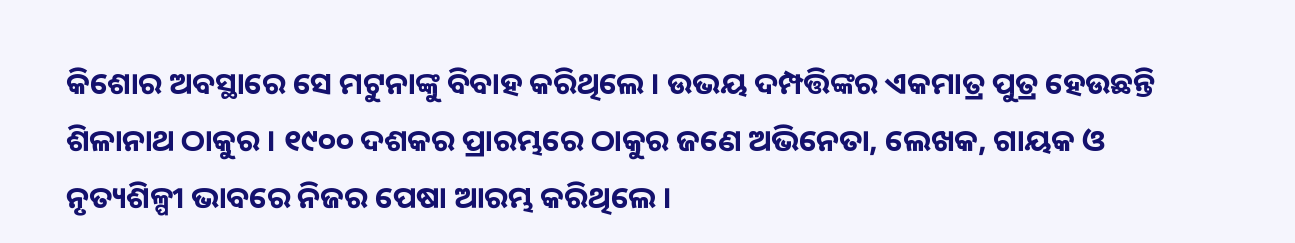କିଶୋର ଅବସ୍ଥାରେ ସେ ମଟୁନାଙ୍କୁ ବିବାହ କରିଥିଲେ । ଉଭୟ ଦମ୍ପତ୍ତିଙ୍କର ଏକମାତ୍ର ପୁତ୍ର ହେଉଛନ୍ତି ଶିଳାନାଥ ଠାକୁର । ୧୯୦୦ ଦଶକର ପ୍ରାରମ୍ଭରେ ଠାକୁର ଜଣେ ଅଭିନେତା, ଲେଖକ, ଗାୟକ ଓ ନୃତ୍ୟଶିଳ୍ପୀ ଭାବରେ ନିଜର ପେଷା ଆରମ୍ଭ କରିଥିଲେ ।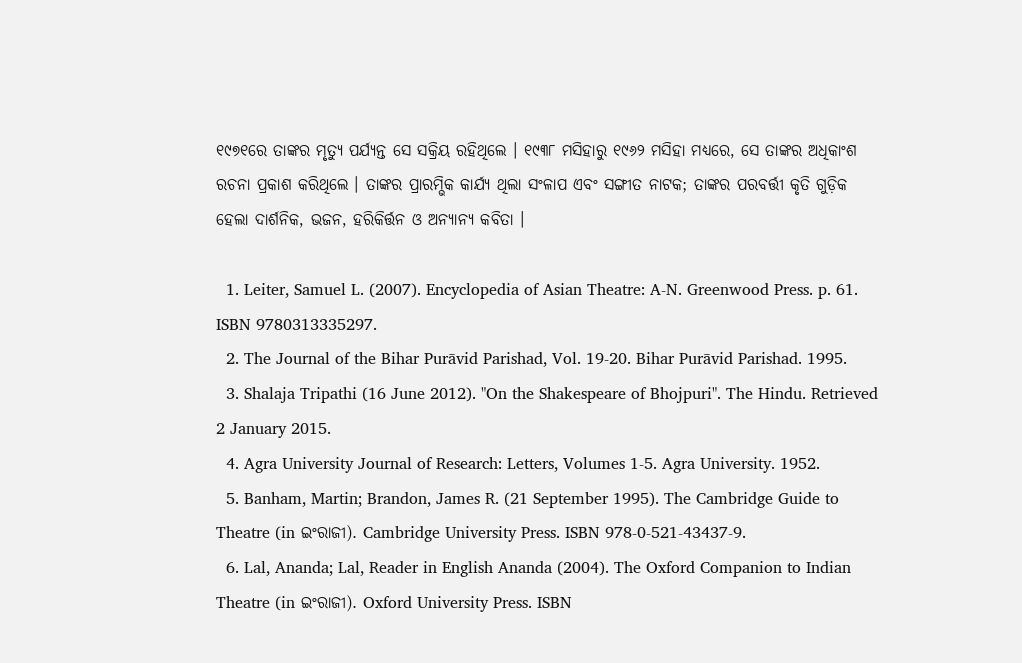୧୯୭୧ରେ ତାଙ୍କର ମୃତ୍ୟୁ ପର୍ଯ୍ୟନ୍ତ ସେ ସକ୍ରିୟ ରହିଥିଲେ । ୧୯୩୮ ମସିହାରୁ ୧୯୬୨ ମସିହା ମଧ୍ୟରେ, ସେ ତାଙ୍କର ଅଧିକାଂଶ ରଚନା ପ୍ରକାଶ କରିଥିଲେ । ତାଙ୍କର ପ୍ରାରମ୍ଭିକ କାର୍ଯ୍ୟ ଥିଲା ସଂଳାପ ଏବଂ ସଙ୍ଗୀତ ନାଟକ; ତାଙ୍କର ପରବର୍ତ୍ତୀ କୃତି ଗୁଡ଼ିକ ହେଲା ଦାର୍ଶନିକ, ଭଜନ, ହରିକିର୍ତ୍ତନ ଓ ଅନ୍ୟାନ୍ୟ କବିତା ।

  1. Leiter, Samuel L. (2007). Encyclopedia of Asian Theatre: A-N. Greenwood Press. p. 61. ISBN 9780313335297.
  2. The Journal of the Bihar Purāvid Parishad, Vol. 19-20. Bihar Purāvid Parishad. 1995.
  3. Shalaja Tripathi (16 June 2012). "On the Shakespeare of Bhojpuri". The Hindu. Retrieved 2 January 2015.
  4. Agra University Journal of Research: Letters, Volumes 1-5. Agra University. 1952.
  5. Banham, Martin; Brandon, James R. (21 September 1995). The Cambridge Guide to Theatre (in ଇଂରାଜୀ). Cambridge University Press. ISBN 978-0-521-43437-9.
  6. Lal, Ananda; Lal, Reader in English Ananda (2004). The Oxford Companion to Indian Theatre (in ଇଂରାଜୀ). Oxford University Press. ISBN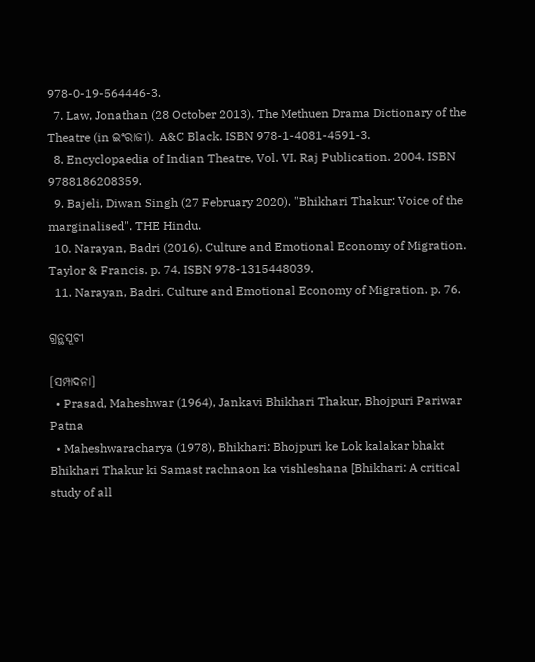978-0-19-564446-3.
  7. Law, Jonathan (28 October 2013). The Methuen Drama Dictionary of the Theatre (in ଇଂରାଜୀ). A&C Black. ISBN 978-1-4081-4591-3.
  8. Encyclopaedia of Indian Theatre, Vol. VI. Raj Publication. 2004. ISBN 9788186208359.
  9. Bajeli, Diwan Singh (27 February 2020). "Bhikhari Thakur: Voice of the marginalised". THE Hindu.
  10. Narayan, Badri (2016). Culture and Emotional Economy of Migration. Taylor & Francis. p. 74. ISBN 978-1315448039.
  11. Narayan, Badri. Culture and Emotional Economy of Migration. p. 76.

ଗ୍ରନ୍ଥସୂଚୀ

[ସମ୍ପାଦନା]
  • Prasad, Maheshwar (1964), Jankavi Bhikhari Thakur, Bhojpuri Pariwar Patna
  • Maheshwaracharya (1978), Bhikhari: Bhojpuri ke Lok kalakar bhakt Bhikhari Thakur ki Samast rachnaon ka vishleshana [Bhikhari: A critical study of all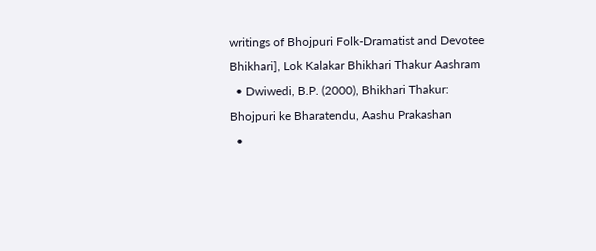writings of Bhojpuri Folk-Dramatist and Devotee Bhikhari], Lok Kalakar Bhikhari Thakur Aashram
  • Dwiwedi, B.P. (2000), Bhikhari Thakur: Bhojpuri ke Bharatendu, Aashu Prakashan
  •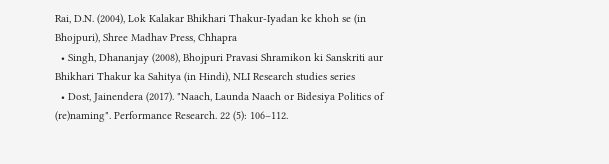Rai, D.N. (2004), Lok Kalakar Bhikhari Thakur-Iyadan ke khoh se (in Bhojpuri), Shree Madhav Press, Chhapra
  • Singh, Dhananjay (2008), Bhojpuri Pravasi Shramikon ki Sanskriti aur Bhikhari Thakur ka Sahitya (in Hindi), NLI Research studies series
  • Dost, Jainendera (2017). "Naach, Launda Naach or Bidesiya Politics of (re)naming". Performance Research. 22 (5): 106–112.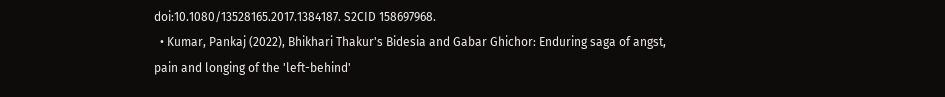doi:10.1080/13528165.2017.1384187. S2CID 158697968.
  • Kumar, Pankaj (2022), Bhikhari Thakur's Bidesia and Gabar Ghichor: Enduring saga of angst, pain and longing of the 'left-behind'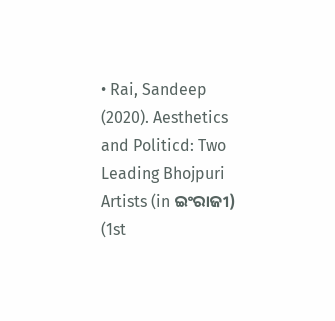• Rai, Sandeep (2020). Aesthetics and Politicd: Two Leading Bhojpuri Artists (in ଇଂରାଜୀ) (1st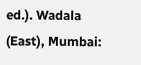ed.). Wadala (East), Mumbai: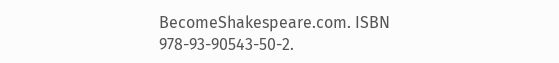BecomeShakespeare.com. ISBN 978-93-90543-50-2.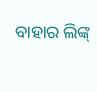ବାହାର ଲିଙ୍କ୍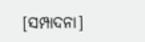[ସମ୍ପାଦନା]